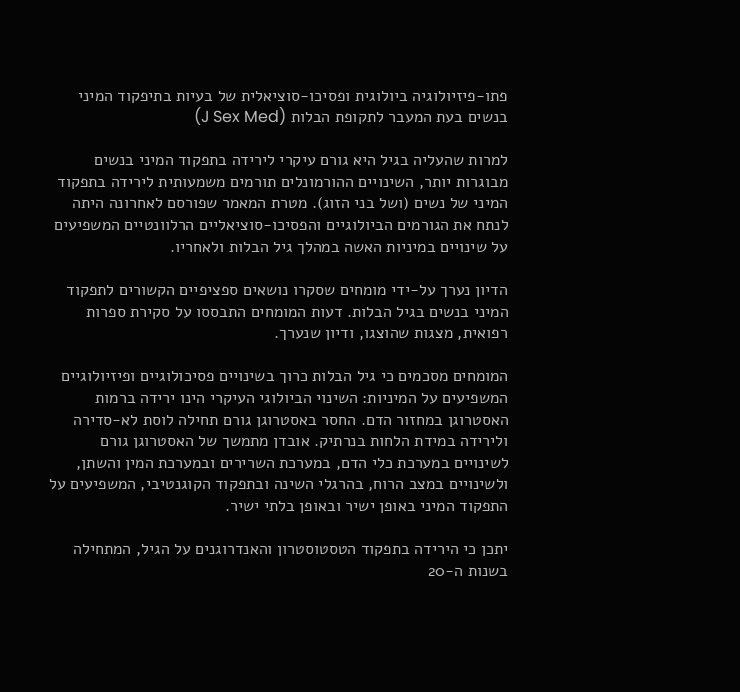פתו-פיזיולוגיה ביולוגית ופסיכו-סוציאלית של בעיות בתיפקוד המיני בנשים בעת המעבר לתקופת הבלות (J Sex Med)

למרות שהעליה בגיל היא גורם עיקרי לירידה בתפקוד המיני בנשים מבוגרות יותר, השינויים ההורמונלים תורמים משמעותית לירידה בתפקוד המיני של נשים (ושל בני הזוג). מטרת המאמר שפורסם לאחרונה היתה לנתח את הגורמים הביולוגיים והפסיכו-סוציאליים הרלוונטיים המשפיעים על שינויים במיניות האשה במהלך גיל הבלות ולאחריו.

הדיון נערך על-ידי מומחים שסקרו נושאים ספציפיים הקשורים לתפקוד המיני בנשים בגיל הבלות. דעות המומחים התבססו על סקירת ספרות רפואית, מצגות שהוצגו, ודיון שנערך.

המומחים מסכמים כי גיל הבלות כרוך בשינויים פסיכולוגיים ופיזיולוגיים המשפיעים על המיניות: השינוי הביולוגי העיקרי הינו ירידה ברמות האסטרוגן במחזור הדם. החסר באסטרוגן גורם תחילה לוסת לא-סדירה ולירידה במידת הלחות בנרתיק. אובדן מתמשך של האסטרוגן גורם לשינויים במערכת כלי הדם, במערכת השרירים ובמערכת המין והשתן, ולשינויים במצב הרוח, בהרגלי השינה ובתפקוד הקוגנטיבי, המשפיעים על התפקוד המיני באופן ישיר ובאופן בלתי ישיר.

יתכן כי הירידה בתפקוד הטסטוסטרון והאנדרוגנים על הגיל, המתחילה בשנות ה-20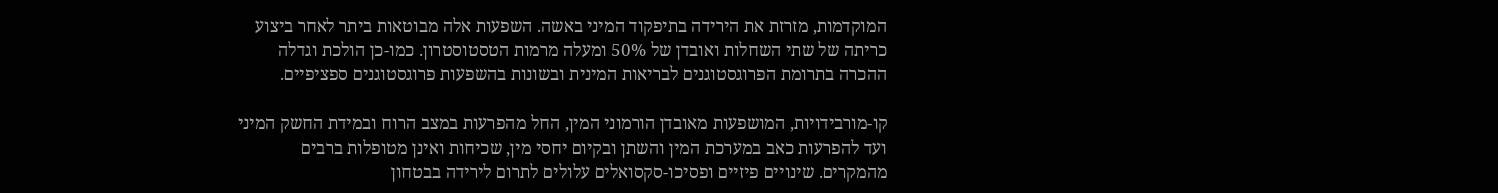המוקדמות, מזרזת את הירידה בתיפקוד המיני באשה. השפעות אלה מבוטאות ביתר לאחר ביצוע כריתה של שתי השחלות ואובדן של 50% ומעלה מרמות הטסטוסטרון. כמו-כן הולכת וגדלה ההכרה בתרומת הפרוגסטוגנים לבריאות המינית ובשונות בהשפעות פרוגסטוגנים ספציפיים.

קו-מורבידויות, המושפעות מאובדן הורמוני המין, החל מהפרעות במצב הרוח ובמידת החשק המיני ועד להפרעות כאב במערכת המין והשתן ובקיום יחסי מין, שכיחות ואינן מטופלות ברבים מהמקרים. שינויים פיזיים ופסיכו-סקסואלים עלולים לתרום לירידה בבטחון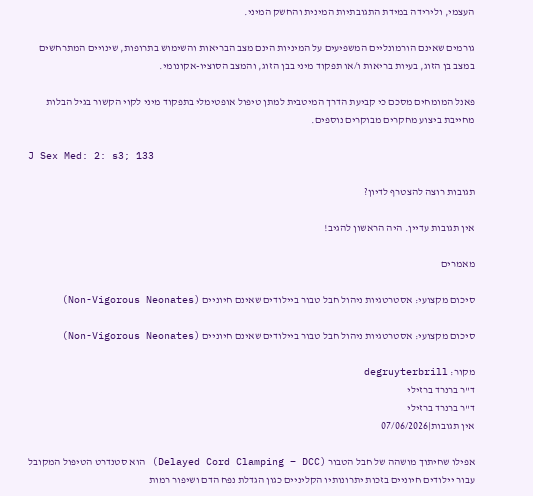העצמי, ולירידה במידת התגובתיות המינית והחשק המיני.

גורמים שאינם הורמונליים המשפיעים על המיניות הינם מצב הבריאות והשימוש בתרופות, שינויים המתרחשים במצב בן הזוג, בעיות בריאות ו/או תפקוד מיני בבן הזוג, והמצב הסוציו-אקונומי.

פאנל המומחים מסכם כי קביעת הדרך המיטבית למתן טיפול אופטימלי בתפקוד מיני לקוי הקשור בגיל הבלות מחייבת ביצוע מחקרים מבוקרים נוספים.

J Sex Med: 2: s3; 133

תגובות רוצה להצטרף לדיון?

אין תגובות עדיין. היה הראשון להגיב!

מאמרים

סיכום מקצועי: אסטרטגיות ניהול חבל טבור ביילודים שאינם חיוניים (Non-Vigorous Neonates)

סיכום מקצועי: אסטרטגיות ניהול חבל טבור ביילודים שאינם חיוניים (Non-Vigorous Neonates)

מקור: degruyterbrill
ד"ר ברנרד ברזילי
ד"ר ברנרד ברזילי
אין תגובות|07/06/2026

אפילו שחיתוך מושהה של חבל הטבור (Delayed Cord Clamping – DCC) הוא סטנדרט הטיפול המקובל עבור יילודים חיוניים בזכות יתרונותיו הקליניים כגון הגדלת נפח הדם ושיפור רמות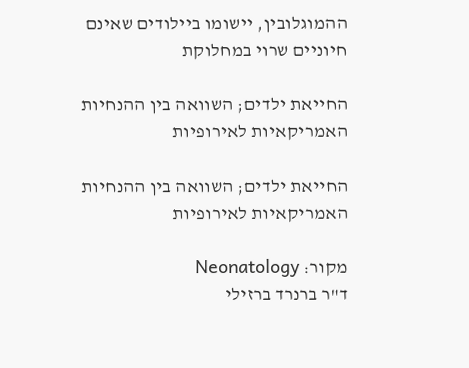ההמוגלובין, יישומו ביילודים שאינם חיוניים שרוי במחלוקת

החייאת ילדים; השוואה בין ההנחיות האמריקאיות לאירופיות

החייאת ילדים; השוואה בין ההנחיות האמריקאיות לאירופיות

מקור: Neonatology
ד"ר ברנרד ברזילי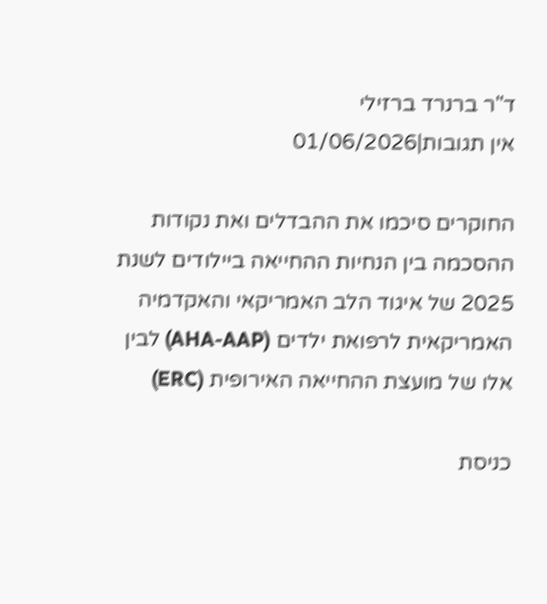ד"ר ברנרד ברזילי
אין תגובות|01/06/2026

החוקרים סיכמו את ההבדלים ואת נקודות ההסכמה בין הנחיות ההחייאה ביילודים לשנת 2025 של איגוד הלב האמריקאי והאקדמיה האמריקאית לרפואת ילדים (AHA-AAP) לבין אלו של מועצת ההחייאה האירופית (ERC)

כניסת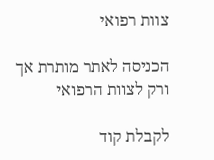צוות רפואי

הכניסה לאתר מותרת אך ורק לצוות הרפואי

לקבלת קוד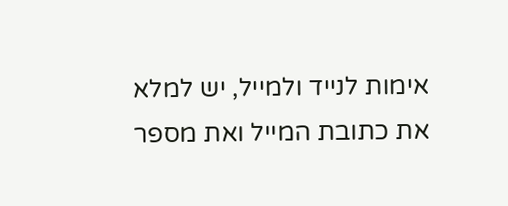אימות לנייד ולמייל, יש למלא את כתובת המייל ואת מספר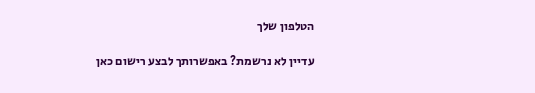הטלפון שלך

עדיין לא נרשמת? באפשרותך לבצע רישום כאן